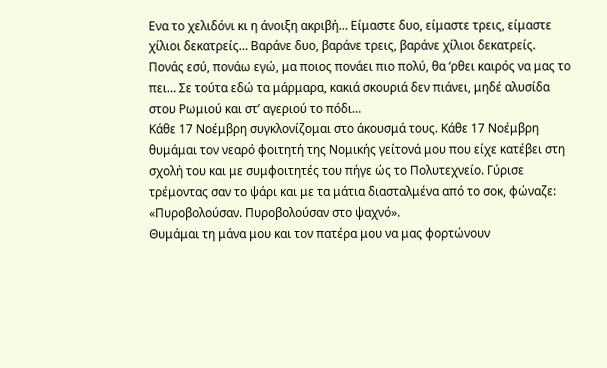Ενα το χελιδόνι κι η άνοιξη ακριβή… Είμαστε δυο, είμαστε τρεις, είμαστε χίλιοι δεκατρείς… Βαράνε δυο, βαράνε τρεις, βαράνε χίλιοι δεκατρείς. Πονάς εσύ, πονάω εγώ, μα ποιος πονάει πιο πολύ, θα ‘ρθει καιρός να μας το πει… Σε τούτα εδώ τα μάρμαρα, κακιά σκουριά δεν πιάνει, μηδέ αλυσίδα στου Ρωμιού και στ’ αγεριού το πόδι…
Κάθε 17 Νοέμβρη συγκλονίζομαι στο άκουσμά τους. Κάθε 17 Νοέμβρη θυμάμαι τον νεαρό φοιτητή της Νομικής γείτονά μου που είχε κατέβει στη σχολή του και με συμφοιτητές του πήγε ώς το Πολυτεχνείο. Γύρισε τρέμοντας σαν το ψάρι και με τα μάτια διασταλμένα από το σοκ, φώναζε: «Πυροβολούσαν. Πυροβολούσαν στο ψαχνό».
Θυμάμαι τη μάνα μου και τον πατέρα μου να μας φορτώνουν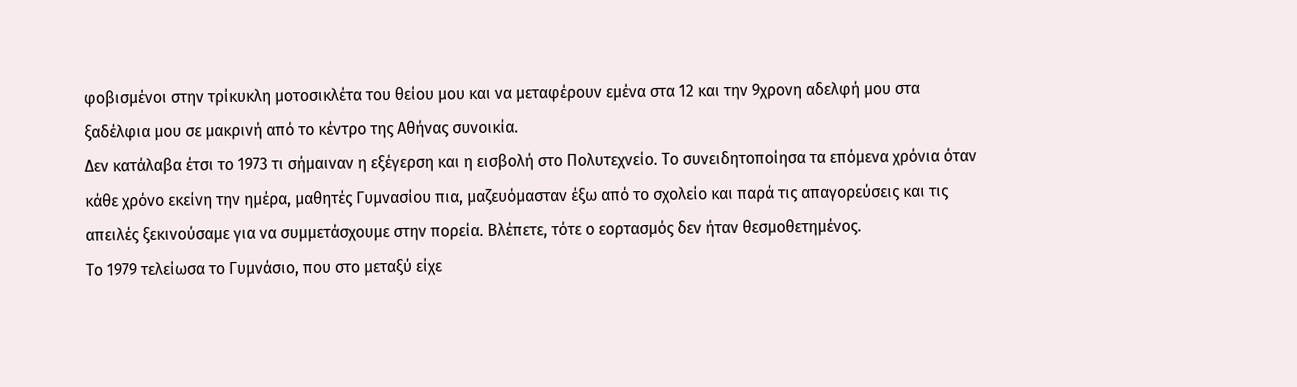φοβισμένοι στην τρίκυκλη μοτοσικλέτα του θείου μου και να μεταφέρουν εμένα στα 12 και την 9χρονη αδελφή μου στα ξαδέλφια μου σε μακρινή από το κέντρο της Αθήνας συνοικία.
Δεν κατάλαβα έτσι το 1973 τι σήμαιναν η εξέγερση και η εισβολή στο Πολυτεχνείο. Το συνειδητοποίησα τα επόμενα χρόνια όταν κάθε χρόνο εκείνη την ημέρα, μαθητές Γυμνασίου πια, μαζευόμασταν έξω από το σχολείο και παρά τις απαγορεύσεις και τις απειλές ξεκινούσαμε για να συμμετάσχουμε στην πορεία. Βλέπετε, τότε ο εορτασμός δεν ήταν θεσμοθετημένος.
Το 1979 τελείωσα το Γυμνάσιο, που στο μεταξύ είχε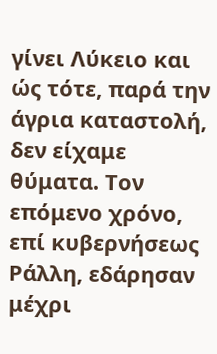γίνει Λύκειο και ώς τότε, παρά την άγρια καταστολή, δεν είχαμε θύματα. Τον επόμενο χρόνο, επί κυβερνήσεως Ράλλη, εδάρησαν μέχρι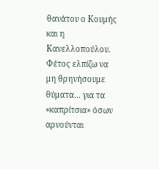θανάτου ο Κουμής και η Κανελλοπούλου. Φέτος ελπίζω να μη θρηνήσουμε θύματα… για τα «καπρίτσια» όσων αρνούνται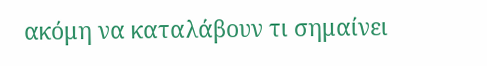ακόμη να καταλάβουν τι σημαίνει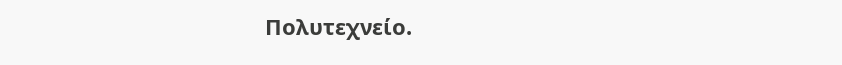Πολυτεχνείο.